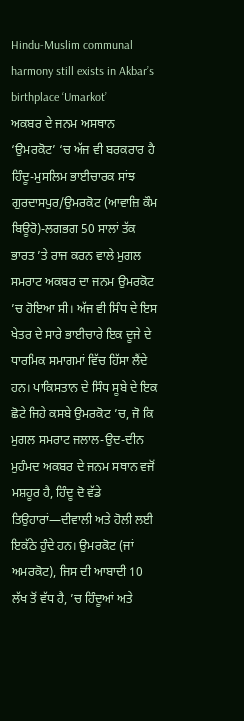Hindu-Muslim communal harmony still exists in Akbar’s birthplace ‘Umarkot’
ਅਕਬਰ ਦੇ ਜਨਮ ਅਸਥਾਨ ‘ਉਮਰਕੋਟ’ ‘ਚ ਅੱਜ ਵੀ ਬਰਕਰਾਰ ਹੈ ਹਿੰਦੂ-ਮੁਸਲਿਮ ਭਾਈਚਾਰਕ ਸਾਂਝ
ਗੁਰਦਾਸਪੁਰ/ਉਮਰਕੋਟ (ਆਵਾਜ਼ਿ ਕੌਮ ਬਿਊਰੋ)-ਲਗਭਗ 50 ਸਾਲਾਂ ਤੱਕ ਭਾਰਤ ’ਤੇ ਰਾਜ ਕਰਨ ਵਾਲੇ ਮੁਗਲ ਸਮਰਾਟ ਅਕਬਰ ਦਾ ਜਨਮ ਉਮਰਕੋਟ ’ਚ ਹੋਇਆ ਸੀ। ਅੱਜ ਵੀ ਸਿੰਧ ਦੇ ਇਸ ਖੇਤਰ ਦੇ ਸਾਰੇ ਭਾਈਚਾਰੇ ਇਕ ਦੂਜੇ ਦੇ ਧਾਰਮਿਕ ਸਮਾਗਮਾਂ ਵਿੱਚ ਹਿੱਸਾ ਲੈਂਦੇ ਹਨ। ਪਾਕਿਸਤਾਨ ਦੇ ਸਿੰਧ ਸੂਬੇ ਦੇ ਇਕ ਛੋਟੇ ਜਿਹੇ ਕਸਬੇ ਉਮਰਕੋਟ ’ਚ, ਜੋ ਕਿ ਮੁਗਲ ਸਮਰਾਟ ਜਲਾਲ-ਉਦ-ਦੀਨ ਮੁਹੰਮਦ ਅਕਬਰ ਦੇ ਜਨਮ ਸਥਾਨ ਵਜੋਂ ਮਸ਼ਹੂਰ ਹੈ, ਹਿੰਦੂ ਦੋ ਵੱਡੇ ਤਿਉਹਾਰਾਂ—ਦੀਵਾਲੀ ਅਤੇ ਹੋਲੀ ਲਈ ਇਕੱਠੇ ਹੁੰਦੇ ਹਨ। ਉਮਰਕੋਟ (ਜਾਂ ਅਮਰਕੋਟ), ਜਿਸ ਦੀ ਆਬਾਦੀ 10 ਲੱਖ ਤੋਂ ਵੱਧ ਹੈ, ’ਚ ਹਿੰਦੂਆਂ ਅਤੇ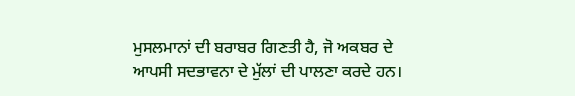ਮੁਸਲਮਾਨਾਂ ਦੀ ਬਰਾਬਰ ਗਿਣਤੀ ਹੈ, ਜੋ ਅਕਬਰ ਦੇ ਆਪਸੀ ਸਦਭਾਵਨਾ ਦੇ ਮੁੱਲਾਂ ਦੀ ਪਾਲਣਾ ਕਰਦੇ ਹਨ।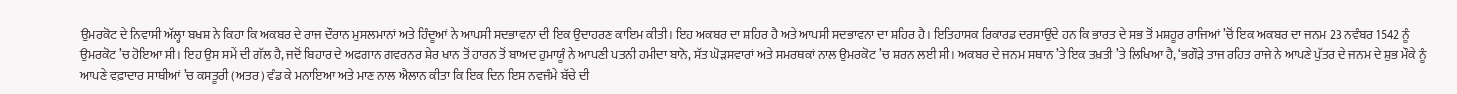ਉਮਰਕੋਟ ਦੇ ਨਿਵਾਸੀ ਅੱਲ੍ਹਾ ਬਖਸ਼ ਨੇ ਕਿਹਾ ਕਿ ਅਕਬਰ ਦੇ ਰਾਜ ਦੌਰਾਨ ਮੁਸਲਮਾਨਾਂ ਅਤੇ ਹਿੰਦੂਆਂ ਨੇ ਆਪਸੀ ਸਦਭਾਵਨਾ ਦੀ ਇਕ ਉਦਾਹਰਣ ਕਾਇਮ ਕੀਤੀ। ਇਹ ਅਕਬਰ ਦਾ ਸ਼ਹਿਰ ਹੈ ਅਤੇ ਆਪਸੀ ਸਦਭਾਵਨਾ ਦਾ ਸ਼ਹਿਰ ਹੈ। ਇਤਿਹਾਸਕ ਰਿਕਾਰਡ ਦਰਸਾਉਂਦੇ ਹਨ ਕਿ ਭਾਰਤ ਦੇ ਸਭ ਤੋਂ ਮਸ਼ਹੂਰ ਰਾਜਿਆਂ ’ਚੋਂ ਇਕ ਅਕਬਰ ਦਾ ਜਨਮ 23 ਨਵੰਬਰ 1542 ਨੂੰ ਉਮਰਕੋਟ ’ਚ ਹੋਇਆ ਸੀ। ਇਹ ਉਸ ਸਮੇਂ ਦੀ ਗੱਲ ਹੈ, ਜਦੋਂ ਬਿਹਾਰ ਦੇ ਅਫਗਾਨ ਗਵਰਨਰ ਸ਼ੇਰ ਖਾਨ ਤੋਂ ਹਾਰਨ ਤੋਂ ਬਾਅਦ ਹੁਮਾਯੂੰ ਨੇ ਆਪਣੀ ਪਤਨੀ ਹਮੀਦਾ ਬਾਨੋ, ਸੱਤ ਘੋੜਸਵਾਰਾਂ ਅਤੇ ਸਮਰਥਕਾਂ ਨਾਲ ਉਮਰਕੋਟ ’ਚ ਸ਼ਰਨ ਲਈ ਸੀ। ਅਕਬਰ ਦੇ ਜਨਮ ਸਥਾਨ ’ਤੇ ਇਕ ਤਖ਼ਤੀ ’ਤੇ ਲਿਖਿਆ ਹੈ, ‘ਭਗੌੜੇ ਤਾਜ ਰਹਿਤ ਰਾਜੇ ਨੇ ਆਪਣੇ ਪੁੱਤਰ ਦੇ ਜਨਮ ਦੇ ਸ਼ੁਭ ਮੌਕੇ ਨੂੰ ਆਪਣੇ ਵਫ਼ਾਦਾਰ ਸਾਥੀਆਂ ’ਚ ਕਸਤੂਰੀ (ਅਤਰ) ਵੰਡ ਕੇ ਮਨਾਇਆ ਅਤੇ ਮਾਣ ਨਾਲ ਐਲਾਨ ਕੀਤਾ ਕਿ ਇਕ ਦਿਨ ਇਸ ਨਵਜੰਮੇ ਬੱਚੇ ਦੀ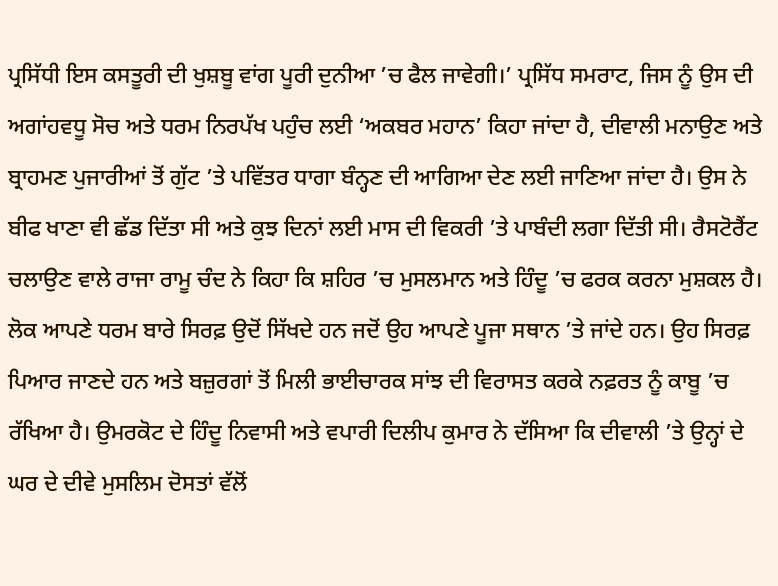ਪ੍ਰਸਿੱਧੀ ਇਸ ਕਸਤੂਰੀ ਦੀ ਖੁਸ਼ਬੂ ਵਾਂਗ ਪੂਰੀ ਦੁਨੀਆ ’ਚ ਫੈਲ ਜਾਵੇਗੀ।’ ਪ੍ਰਸਿੱਧ ਸਮਰਾਟ, ਜਿਸ ਨੂੰ ਉਸ ਦੀ ਅਗਾਂਹਵਧੂ ਸੋਚ ਅਤੇ ਧਰਮ ਨਿਰਪੱਖ ਪਹੁੰਚ ਲਈ ‘ਅਕਬਰ ਮਹਾਨ’ ਕਿਹਾ ਜਾਂਦਾ ਹੈ, ਦੀਵਾਲੀ ਮਨਾਉਣ ਅਤੇ ਬ੍ਰਾਹਮਣ ਪੁਜਾਰੀਆਂ ਤੋਂ ਗੁੱਟ ’ਤੇ ਪਵਿੱਤਰ ਧਾਗਾ ਬੰਨ੍ਹਣ ਦੀ ਆਗਿਆ ਦੇਣ ਲਈ ਜਾਣਿਆ ਜਾਂਦਾ ਹੈ। ਉਸ ਨੇ ਬੀਫ ਖਾਣਾ ਵੀ ਛੱਡ ਦਿੱਤਾ ਸੀ ਅਤੇ ਕੁਝ ਦਿਨਾਂ ਲਈ ਮਾਸ ਦੀ ਵਿਕਰੀ ’ਤੇ ਪਾਬੰਦੀ ਲਗਾ ਦਿੱਤੀ ਸੀ। ਰੈਸਟੋਰੈਂਟ ਚਲਾਉਣ ਵਾਲੇ ਰਾਜਾ ਰਾਮੂ ਚੰਦ ਨੇ ਕਿਹਾ ਕਿ ਸ਼ਹਿਰ ’ਚ ਮੁਸਲਮਾਨ ਅਤੇ ਹਿੰਦੂ ’ਚ ਫਰਕ ਕਰਨਾ ਮੁਸ਼ਕਲ ਹੈ। ਲੋਕ ਆਪਣੇ ਧਰਮ ਬਾਰੇ ਸਿਰਫ਼ ਉਦੋਂ ਸਿੱਖਦੇ ਹਨ ਜਦੋਂ ਉਹ ਆਪਣੇ ਪੂਜਾ ਸਥਾਨ ’ਤੇ ਜਾਂਦੇ ਹਨ। ਉਹ ਸਿਰਫ਼ ਪਿਆਰ ਜਾਣਦੇ ਹਨ ਅਤੇ ਬਜ਼ੁਰਗਾਂ ਤੋਂ ਮਿਲੀ ਭਾਈਚਾਰਕ ਸਾਂਝ ਦੀ ਵਿਰਾਸਤ ਕਰਕੇ ਨਫ਼ਰਤ ਨੂੰ ਕਾਬੂ ’ਚ ਰੱਖਿਆ ਹੈ। ਉਮਰਕੋਟ ਦੇ ਹਿੰਦੂ ਨਿਵਾਸੀ ਅਤੇ ਵਪਾਰੀ ਦਿਲੀਪ ਕੁਮਾਰ ਨੇ ਦੱਸਿਆ ਕਿ ਦੀਵਾਲੀ ’ਤੇ ਉਨ੍ਹਾਂ ਦੇ ਘਰ ਦੇ ਦੀਵੇ ਮੁਸਲਿਮ ਦੋਸਤਾਂ ਵੱਲੋਂ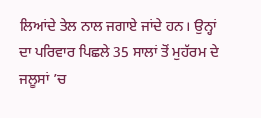ਲਿਆਂਦੇ ਤੇਲ ਨਾਲ ਜਗਾਏ ਜਾਂਦੇ ਹਨ। ਉਨ੍ਹਾਂ ਦਾ ਪਰਿਵਾਰ ਪਿਛਲੇ 35 ਸਾਲਾਂ ਤੋਂ ਮੁਹੱਰਮ ਦੇ ਜਲੂਸਾਂ ’ਚ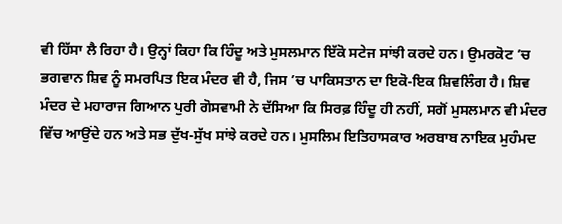ਵੀ ਹਿੱਸਾ ਲੈ ਰਿਹਾ ਹੈ। ਉਨ੍ਹਾਂ ਕਿਹਾ ਕਿ ਹਿੰਦੂ ਅਤੇ ਮੁਸਲਮਾਨ ਇੱਕੋ ਸਟੇਜ ਸਾਂਝੀ ਕਰਦੇ ਹਨ। ਉਮਰਕੋਟ ’ਚ ਭਗਵਾਨ ਸ਼ਿਵ ਨੂੰ ਸਮਰਪਿਤ ਇਕ ਮੰਦਰ ਵੀ ਹੈ, ਜਿਸ ’ਚ ਪਾਕਿਸਤਾਨ ਦਾ ਇਕੋ-ਇਕ ਸ਼ਿਵਲਿੰਗ ਹੈ। ਸ਼ਿਵ ਮੰਦਰ ਦੇ ਮਹਾਰਾਜ ਗਿਆਨ ਪੁਰੀ ਗੋਸਵਾਮੀ ਨੇ ਦੱਸਿਆ ਕਿ ਸਿਰਫ਼ ਹਿੰਦੂ ਹੀ ਨਹੀਂ, ਸਗੋਂ ਮੁਸਲਮਾਨ ਵੀ ਮੰਦਰ ਵਿੱਚ ਆਉਂਦੇ ਹਨ ਅਤੇ ਸਭ ਦੁੱਖ-ਸੁੱਖ ਸਾਂਝੇ ਕਰਦੇ ਹਨ। ਮੁਸਲਿਮ ਇਤਿਹਾਸਕਾਰ ਅਰਬਾਬ ਨਾਇਕ ਮੁਹੰਮਦ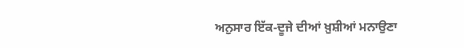ਅਨੁਸਾਰ ਇੱਕ-ਦੂਜੇ ਦੀਆਂ ਖ਼ੁਸ਼ੀਆਂ ਮਨਾਉਣਾ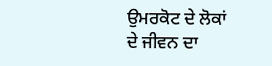ਉਮਰਕੋਟ ਦੇ ਲੋਕਾਂ ਦੇ ਜੀਵਨ ਦਾ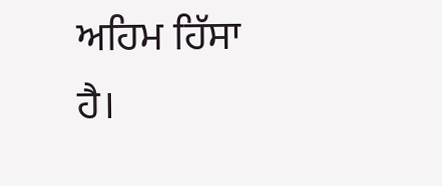ਅਹਿਮ ਹਿੱਸਾ ਹੈ।